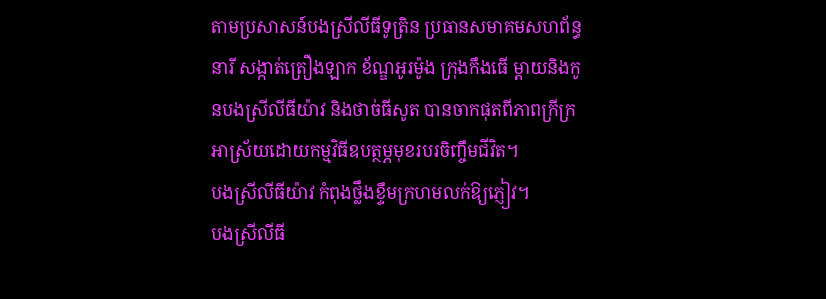តាមប្រសាសន៍បងស្រីលីធីទូត្រិន ប្រធានសមាគមសហព័ន្ធនារី សង្កាត់ត្រឿងឡាក ខ័ណ្ឌអូរម៉ូង ក្រុងកឹងធើ ម្តាយនិងកូនបងស្រីលីធីយ៉ាវ និងថាច់ធីសូត បានចាកផុតពីភាពក្រីក្រ អាស្រ័យដោយកម្មវិធីឧបត្ថម្ភមុខរបរចិញ្ចឹមជីវិត។
បងស្រីលីធីយ៉ាវ កំពុងថ្លឹងខ្ទឹមក្រហមលក់ឱ្យភ្ញៀវ។
បងស្រីលីធី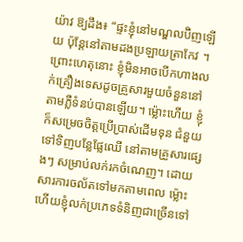យ៉ាវ ឱ្យដឹង៖ “ផ្ទះខ្ញុំនៅមណ្ឌលប៊ិញឡើយ ប៉ុន្តែនៅតាមដងប្រឡាយត្រាកែវ ។ ព្រោះហេតុនោះ ខ្ញុំមិនអាចបើកហាងលក់គ្រឿងទេសដូចគ្រួសារមួយចំនួននៅតាមភ្លឺទំនប់បានឡើយ។ ម៉្លោះហើយ ខ្ញុំក៏សម្រេចចិត្តប្រើប្រាស់ដើមទុន ជំនួយទៅទិញបន្លែផ្លែឈើ នៅតាមគ្រួសារផ្សេងៗ សម្រាប់លក់រកចំណេញ។ ដោយសារការចល័តទៅមកតាមពេល ម្ល៉ោះហើយខ្ញុំលក់ប្រភេទទំនិញជាច្រើនទៅ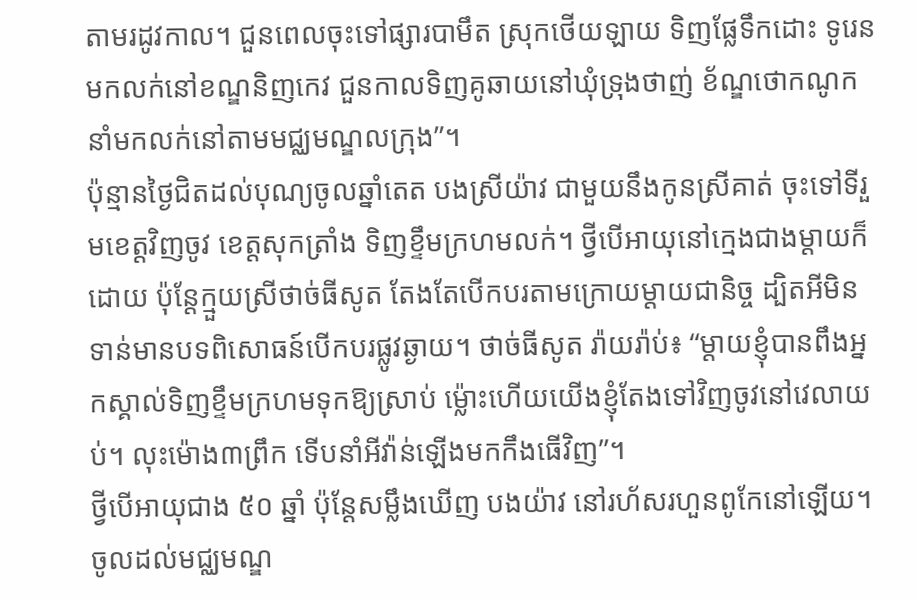តាមរដូវកាល។ ជួនពេលចុះទៅផ្សារបាមឹត ស្រុកថើយឡាយ ទិញផ្លែទឹកដោះ ទូរេន មកលក់នៅខណ្ឌនិញកេវ ជួនកាលទិញគូឆាយនៅឃុំទ្រុងថាញ់ ខ័ណ្ឌថោកណូក នាំមកលក់នៅតាមមជ្ឈមណ្ឌលក្រុង”។
ប៉ុន្មានថ្ងៃជិតដល់បុណ្យចូលឆ្នាំតេត បងស្រីយ៉ាវ ជាមួយនឹងកូនស្រីគាត់ ចុះទៅទីរួមខេត្តវិញចូវ ខេត្តសុកត្រាំង ទិញខ្ទឹមក្រហមលក់។ ថ្វីបើអាយុនៅក្មេងជាងម្តាយក៏ដោយ ប៉ុន្តែក្មួយស្រីថាច់ធីសូត តែងតែបើកបរតាមក្រោយម្តាយជានិច្ច ដ្បិតអីមិនទាន់មានបទពិសោធន៍បើកបរផ្លូវឆ្ងាយ។ ថាច់ធីសូត រ៉ាយរ៉ាប់៖ “ម្តាយខ្ញុំបានពឹងអ្នកស្គាល់ទិញខ្ទឹមក្រហមទុកឱ្យស្រាប់ ម្ល៉ោះហើយយើងខ្ញុំតែងទៅវិញចូវនៅវេលាយប់។ លុះម៉ោង៣ព្រឹក ទើបនាំអីវ៉ាន់ឡើងមកកឹងធើវិញ”។
ថ្វីបើអាយុជាង ៥០ ឆ្នាំ ប៉ុន្តែសម្លឹងឃើញ បងយ៉ាវ នៅរហ័សរហួនពូកែនៅឡើយ។ ចូលដល់មជ្ឈមណ្ឌ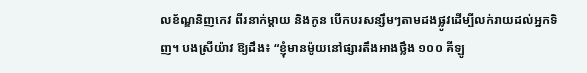លខ័ណ្ឌនិញកេវ ពីរនាក់ម្តាយ និងកូន បើកបរសន្សឹមៗតាមដងផ្លូវដើម្បីលក់រាយដល់អ្នកទិញ។ បងស្រីយ៉ាវ ឱ្យដឹង៖ “ខ្ញុំមានម៉ូយនៅផ្សារតឹងអាងថ្លឹង ១០០ គីឡូ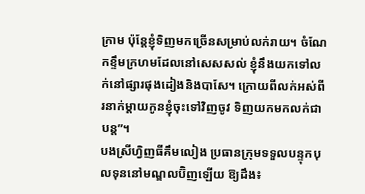ក្រាម ប៉ុន្តែខ្ញុំទិញមកច្រើនសម្រាប់លក់រាយ។ ចំណែកខ្ទឹមក្រហមដែលនៅសេសសល់ ខ្ញុំនឹងយកទៅលក់នៅផ្សារផុងដៀងនិងបាសែ។ ក្រោយពីលក់អស់ពីរនាក់ម្តាយកូនខ្ញុំចុះទៅវិញចូវ ទិញយកមកលក់ជាបន្ត”។
បងស្រីហ្វិញធីគឹមលៀង ប្រធានក្រុមទទួលបន្ទុកបុលទុននៅមណ្ឌលប៊ិញឡើយ ឱ្យដឹង៖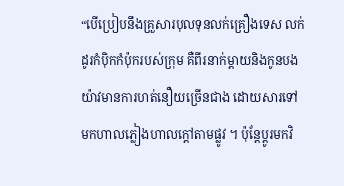“បើប្រៀបនឹងគ្រួសារបុលទុនលក់គ្រឿងទេស លក់ដូរកំប៉ិកកំប៉ុករបស់ក្រុម គឺពីរនាក់ម្តាយនិងកូនបងយ៉ាវមានការហត់នឿយច្រើនជាង ដោយសារទៅមកហាលភ្លៀងហាលក្ដៅតាមផ្លូវ ។ ប៉ុន្តែប្តូរមកវិ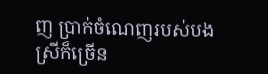ញ ប្រាក់ចំណេញរបស់បងស្រីក៏ច្រើន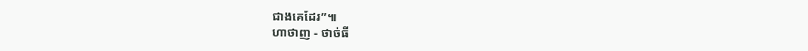ជាងគេដែរ”៕
ហាថាញ - ថាច់ធី